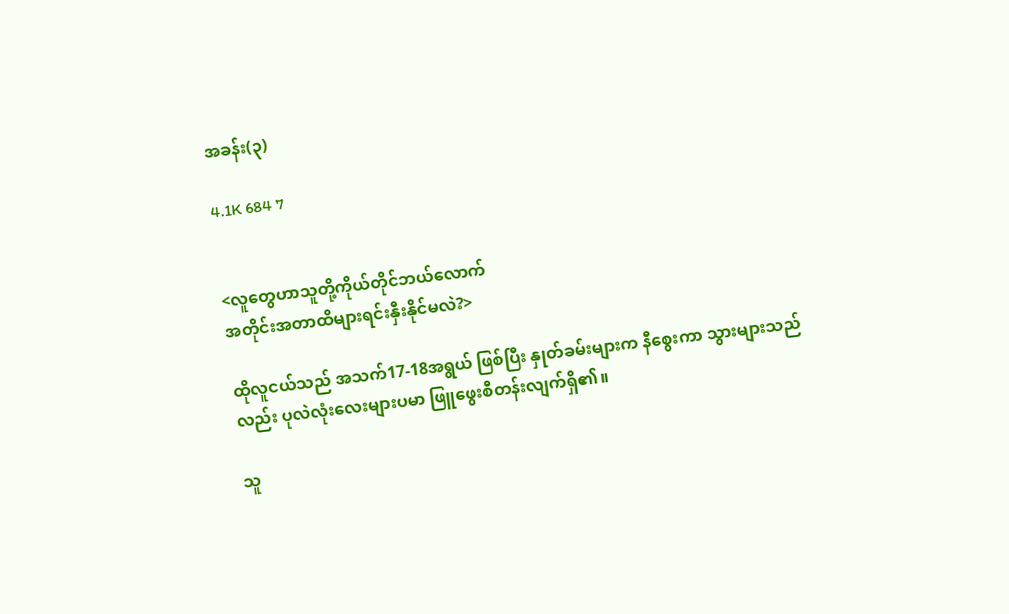အခန်း(၃)

4.1K 684 7


<လူတွေဟာသူတို့ကိုယ်တိုင်ဘယ်လောက်
အတိုင်းအတာထိများရင်းနှီးနိုင်မလဲ?>

ထိုလူငယ်သည် အသက်17-18အရွယ် ဖြစ်ပြီး နှုတ်ခမ်းများက နီစွေးကာ သွားများသည်လည်း ပုလဲလုံးလေးများပမာ ဖြူဖွေးစီတန်းလျက်ရှိ၏။

သူ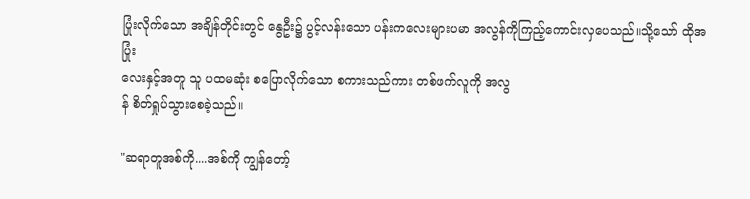ပြုံးလိုက်သော အချိန်တိုင်းတွင် နွေဦး၌ ပွင့်လန်းသော ပန်းကလေးများပမာ အလွန်ကိုကြည့်ကောင်းလှပေသည်။သို့သော် ထိုအပြုံး
လေးနှင့်အတူ သူ ပထမဆုံး စပြောလိုက်သော စကားသည်ကား တစ်ဖက်လူကို အလွ
န် စိတ်ရှုပ်သွားစေခဲ့သည်။

"ဆရာတူအစ်ကို....အစ်ကို ကျွန်တော့်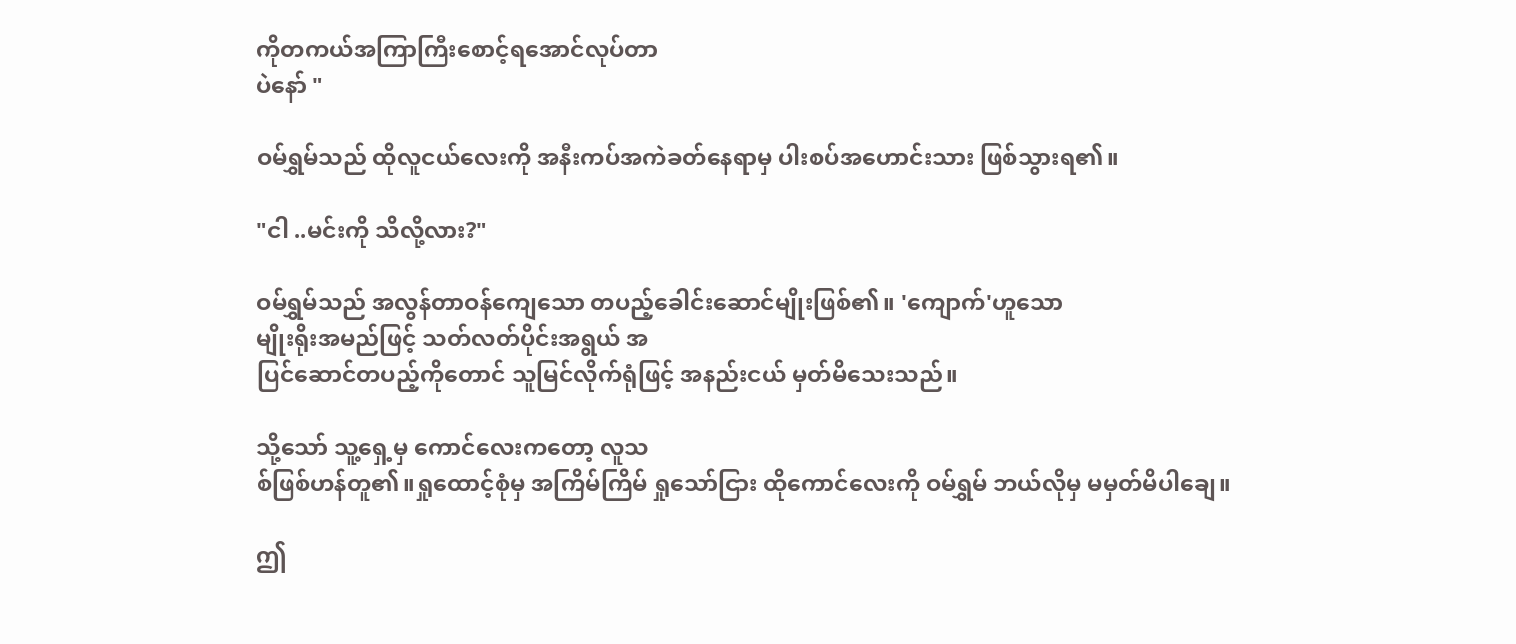ကိုတကယ်အကြာကြီးစောင့်ရအောင်လုပ်တာ
ပဲနော် "

ဝမ်ရွှမ်သည် ထိုလူငယ်လေးကို အနီးကပ်အကဲခတ်နေရာမှ ပါးစပ်အဟောင်းသား ဖြစ်သွားရ၏။

"ငါ ..မင်းကို သိလို့လား?"

ဝမ်ရွှမ်သည် အလွန်တာဝန်ကျေသော တပည့်ခေါင်းဆောင်မျိုးဖြစ်၏။ 'ကျောက်'ဟူသော
မျိုးရိုးအမည်ဖြင့် သတ်လတ်ပိုင်းအရွယ် အ
ပြင်ဆောင်တပည့်ကိုတောင် သူမြင်လိုက်ရုံဖြင့် အနည်းငယ် မှတ်မိသေးသည်။

သို့သော် သူ့ရှေ့မှ ကောင်လေးကတော့ လူသ
စ်ဖြစ်ဟန်တူ၏။ရှုထောင့်စုံမှ အကြိမ်ကြိမ် ရှုသော်ငြား ထိုကောင်လေးကို ဝမ်ရွှမ် ဘယ်လိုမှ မမှတ်မိပါချေ။

ဤ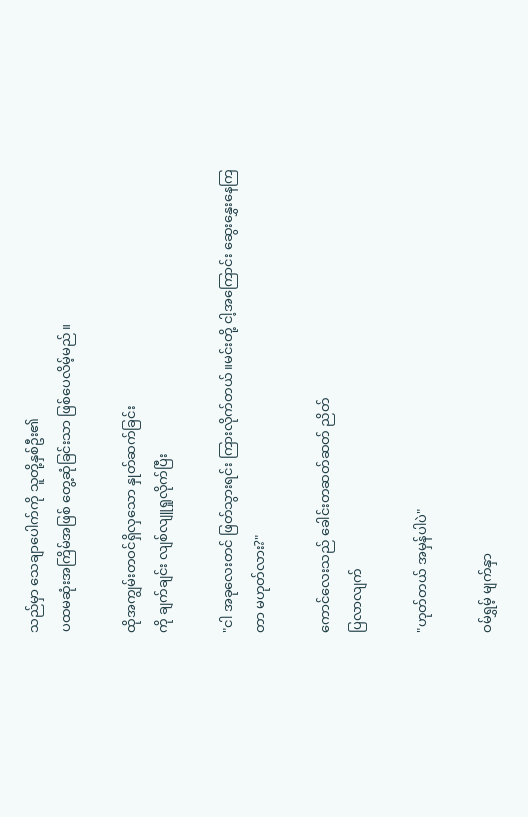သည်မှာ သေချာပေါက်ကို သူတို့နှစ်ဦး၏
ပထမဆုံးအကြိမ်အဖြစ် တွေ့ဆုံခြင်းသာ ဖြစ်ပေလိမ့်မည်။

ထိုအကျွမ်းတဝင်ရှိလှသော နှုတ်ဆက်ခြင်း
ကို ချက်ချင်း လျစ်လျူရှုလိုက်ပြီး

"ငါ အခုလေးတင် ဖြတ်သွားရင်း ကြားလိုက်တယ်။မင်းတို့ ငါ့အကြောင်း ဆွေးနွှေးနေကြ
တာ မဟုတ်လား?"

ကောင်လေးသည် ခေါင်းတဆတ်ဆတ် ညိတ်
ပြလာလျက်

"ဟုတ်တယ် အမှန်ပါပဲ"

ဝမ်ရွှမ့် မျက်နှာ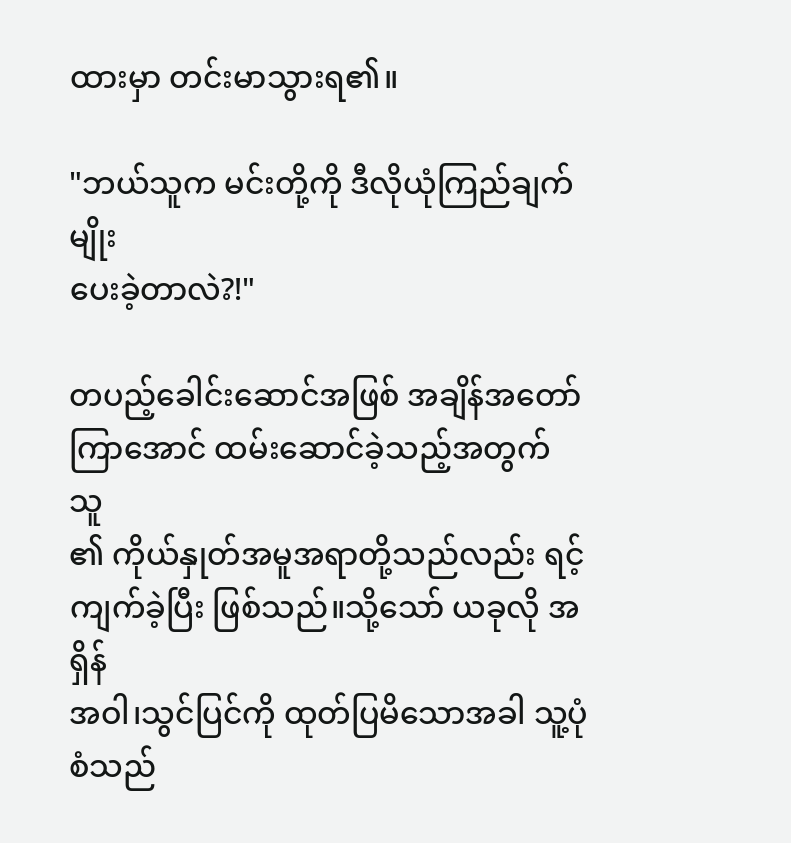ထားမှာ တင်းမာသွားရ၏။

"ဘယ်သူက မင်းတို့ကို ဒီလိုယုံကြည်ချက်မျိုး
ပေးခဲ့တာလဲ?!"

တပည့်ခေါင်းဆောင်အဖြစ် အချိန်အတော်
ကြာအောင် ထမ်းဆောင်ခဲ့သည့်အတွက် သူ
၏ ကိုယ်နှုတ်အမူအရာတို့သည်လည်း ရင့်ကျက်ခဲ့ပြီး ဖြစ်သည်။သို့သော် ယခုလို အရှိန်
အဝါ၊သွင်ပြင်ကို ထုတ်ပြမိသောအခါ သူ့ပုံစံသည်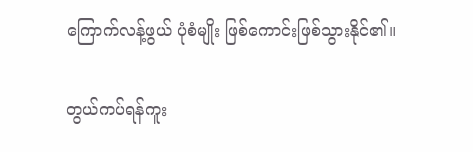ကြောက်လန့်ဖွယ် ပုံစံမျိုး ဖြစ်ကောင်းဖြစ်သွားနိုင်၏။

တွယ်ကပ်ရန်ကူး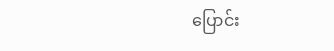ပြောင်း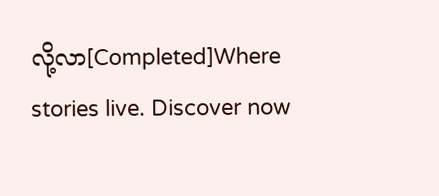လို့လာ[Completed]Where stories live. Discover now